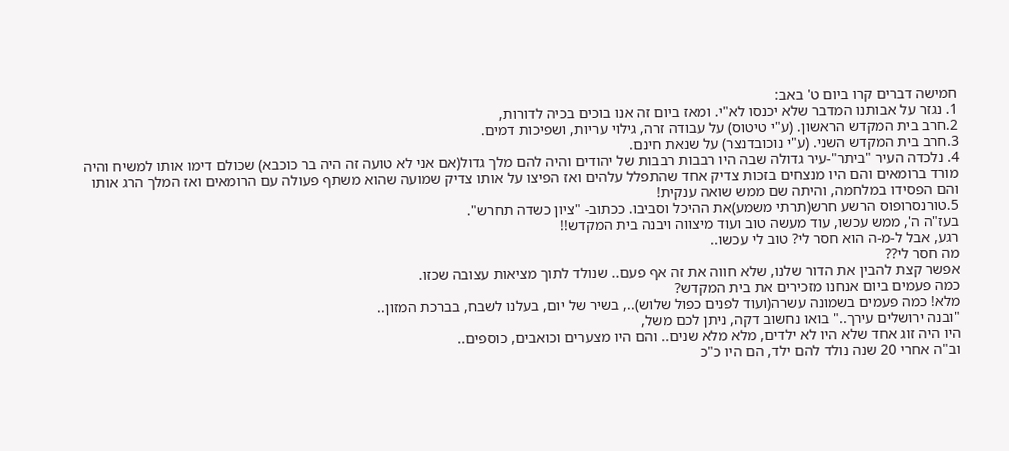חמישה דברים קרו ביום ט' באב:
1. נגזר על אבותנו המדבר שלא יכנסו לא"י. ומאז ביום זה אנו בוכים בכיה לדורות,
2.חרב בית המקדש הראשון. (ע"י טיטוס) על עבודה זרה, גילוי עריות, ושפיכות דמים.
3.חרב בית המקדש השני. (ע"י נוכובדנצר) על שנאת חינם.
4. נלכדה העיר "ביתר"-עיר גדולה שבה היו רבבות רבבות של יהודים והיה להם מלך גדול(אם אני לא טועה זה היה בר כוכבא) שכולם דימו אותו למשיח והיה מורד ברומאים והם היו מנצחים בזכות צדיק אחד שהתפלל עלהים ואז הפיצו על אותו צדיק שמועה שהוא משתף פעולה עם הרומאים ואז המלך הרג אותו והם הפסידו במלחמה, והיתה שם ממש שואה ענקית!
5.טורנסרופוס הרשע חרש(תרתי משמע)את ההיכל וסביבו. ככתוב- "ציון כשדה תחרש".
בעז"ה ה', ממש עכשו, עוד מעשה טוב ועוד מיצווה ויבנה בית המקדש!!
רגע, אבל ל-מ-ה הוא חסר לי? טוב לי עכשו..
מה חסר לי??
אפשר קצת להבין את הדור שלנו, שלא חווה את זה אף פעם.. שנולד לתוך מציאות עצובה שכזו.
כמה פעמים ביום אנחנו מזכירים את בית המקדש?
מלא! כמה פעמים בשמונה עשרה(ועוד לפנים כפול שלוש).., בשיר של יום, בעלנו לשבח, בברכת המזון..
"ובנה ירושלים עירך.." בואו נחשוב דקה, ניתן לכם משל,
היו היה זוג אחד שלא היו לא ילדים, מלא מלא שנים.. והם היו מצערים וכואבים, כוספים..
וב"ה אחרי 20 שנה נולד להם ילד, הם היו כ"כ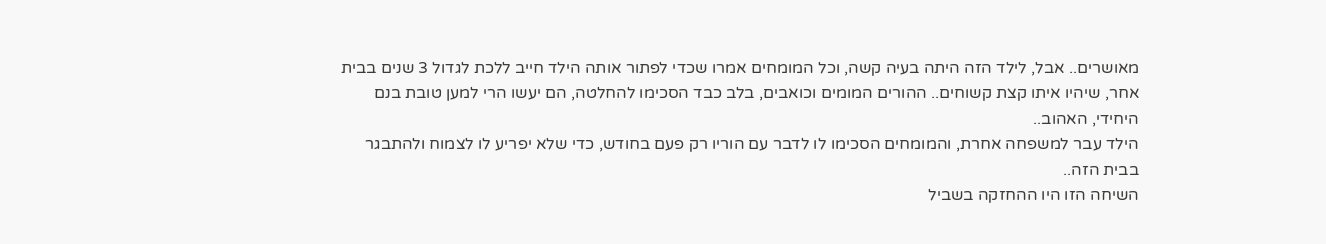מאושרים.. אבל, לילד הזה היתה בעיה קשה, וכל המומחים אמרו שכדי לפתור אותה הילד חייב ללכת לגדול 3 שנים בבית אחר, שיהיו איתו קצת קשוחים.. ההורים המומים וכואבים, בלב כבד הסכימו להחלטה, הם יעשו הרי למען טובת בנם היחידי, האהוב..
הילד עבר למשפחה אחרת, והמומחים הסכימו לו לדבר עם הוריו רק פעם בחודש, כדי שלא יפריע לו לצמוח ולהתבגר בבית הזה..
השיחה הזו היו ההחזקה בשביל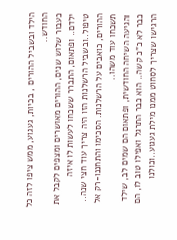הילד ובשביל ההורים , בכיות, געגוע, ממש ציפו לזה כל החודש..
כעבור שלוש שנים, ההורים מאושרים ומצפים לקבל את ילדם.. ופתאום, התברר ששכחו לעשות לו איזה טיפול..ובשביל הרשלנות הזו היה צריך עוד חצי שנה..
ההורים, כואבים על הרשלנות. הסכימו והתחננו-רק אל תשכחו עוד משהו..
והגיעה השיחה החודשית, ופתאום הם שמים לב, שילד כבר לא כ"כ קשה.. הוא כבר התרגל ואפילו טוב לו, הם הרגישו שצריך לסחוט ממנו מילת געגוע..וכולנו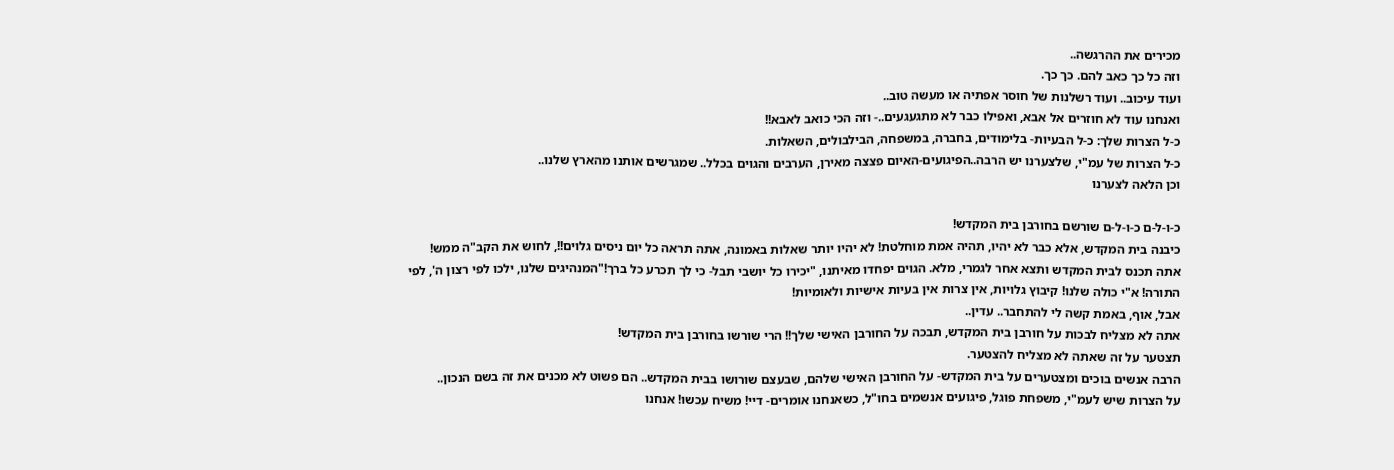מכירים את ההרגשה..
וזה כל כך כאב להם. כך כך.
ועוד עיכוב.. ועוד רשלנות של חוסר אפתיה או מעשה טוב..
ואנחנו עוד לא חוזרים אל אבא, ואפילו כבר לא מתגעגעים..- וזה הכי כואב לאבא!!
כ-ל הצרות שלך: כ-ל הבעיות- בלימודים, בחברה, במשפחה, הבילבולים, השאלות.
כ-ל הצרות של עמ"י, שלצערנו יש הרבה..הפיגועים-האיום פצצה מאירן, הערבים והגוים בכלל.. שמגרשים אותנו מהארץ שלנו..
וכן הלאה לצערנו

כ-ו-ל-ם כ-ו-ל-ם שורשם בחורבן בית המקדש!
כיבנה בית המקדש, אלא כבר לא יהיו, תהיה אמת מוחלטת! לא יהיו יותר שאלות באמונה, אתה תראה כל יום ניסים גלוים!!, לחוש את הקב"ה ממש! אתה תכנס לבית המקדש ותצא אחר לגמרי, מלא. הגוים יפחדו מאיתנו, "יכירו כל יושבי תבל- כי לך תכרע כל ברך!"המנהיגים שלנו, ילכו לפי רצון ה', לפי התורה! א"י כולה שלנו! קיבוץ גלויות, אין צרות אין בעיות אישיות ולאומיות!
אבל, אוף, באמת קשה לי להתחבר.. עדין..
אתה לא מצליח לבכות על חורבן בית המקדש, תבכה על החורבן האישי שלך!! הרי שורשו בחורבן בית המקדש!
תצטער על זה שאתה לא מצליח להצטער.
הרבה אנשים בוכים ומצטערים על בית המקדש- על החורבן האישי שלהם, שבעצם שורושו בבית המקדש.. הם פשוט לא מכנים את זה בשם הנכון..
על הצרות שיש לעמ"י, משפחת פוגל, פיגועים אנשמים בחו"ל, כשאנחנו אומרים- דיי! משיח עכשו! אנחנו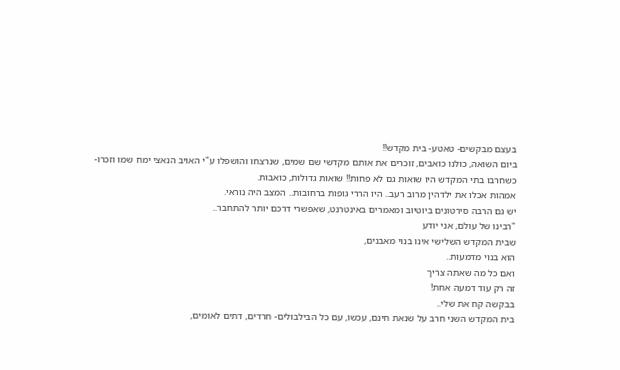בעצם מבקשים- טאטע- בית מקדש!!
ביום השואה, כולנו כואבים, זוכרים את אותם מקדשי שם שמים, שנרצחו והושפלו ע"י האויב הנאצי ימח שמו וזכרו-
כשחרבו בתי המקדש היו שואות גם לא פחות!! שואות גדולות, כואבות.
אמהות אכלו את ילדהין מרוב רעב.. היו הררי גופות ברחובות.. המצב היה נוראי.
יש גם הרבה סירטונים ביוטיוב ומאמרים באינטרנט, שאפשרי דרכם יותר להתחבר..
"רבינו של עולם, אני יודע
שבית המקדש השלישי אינו בנוי מאבנים,
הוא בנוי מדמעות..
ואם כל מה שאתה צריך
זה רק עוד דמעה אחת!
בבקשה קח את שלי..
בית המקדש השני חרב על שנאת חינם, עכשו, עם כל הבילבולים- חרדים, דתים לאומים,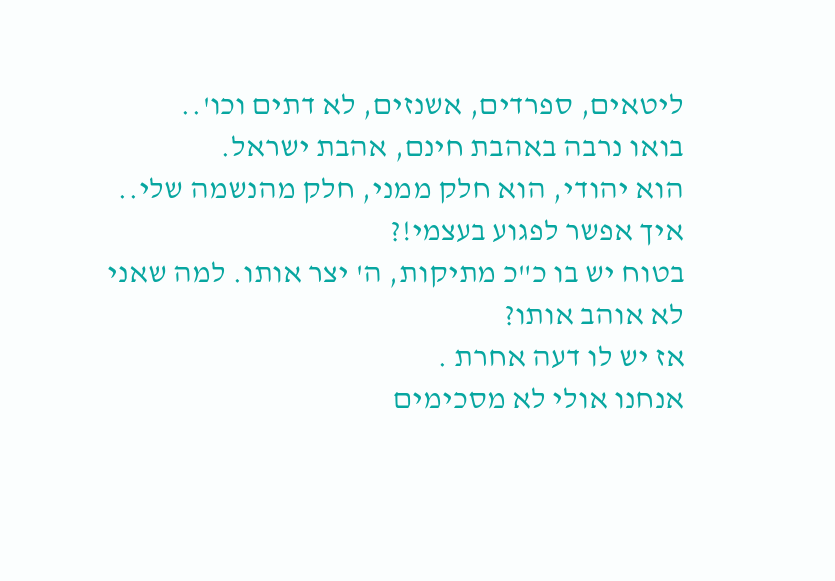ליטאים, ספרדים, אשנזים, לא דתים וכו'..
בואו נרבה באהבת חינם, אהבת ישראל.
הוא יהודי, הוא חלק ממני, חלק מהנשמה שלי.. איך אפשר לפגוע בעצמי!?
בטוח יש בו כ"כ מתיקות, ה' יצר אותו. למה שאני לא אוהב אותו?
אז יש לו דעה אחרת .
אנחנו אולי לא מסכימים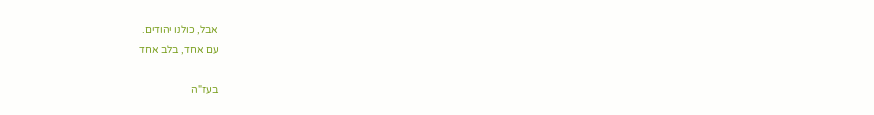אבל, כולנו יהודים.
עם אחד, בלב אחד

בעז"ה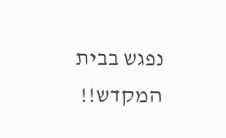נפגש בבית המקדש!!